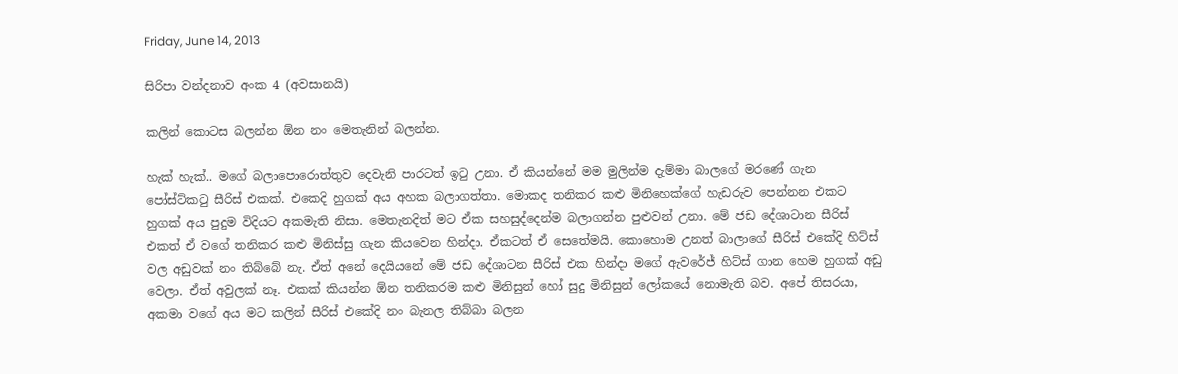Friday, June 14, 2013

සිරිපා වන්දනාව අංක 4 (අවසානයි)

කලින් කොටස බලන්න ඕන නං මෙතැනින් බලන්න.

හැක් හැක්.. මගේ බලාපොරොත්තුව දෙවැනි පාරටත් ඉටු උනා. ඒ කියන්නේ මම මුලින්ම දැම්මා බාලගේ මරණේ ගැන පෝස්ට්කටු සීරිස් එකක්. එකෙදි හුගක් අය අහක බලාගත්තා. මොකද තනිකර කළු මිනිහෙක්ගේ හැඩරුව පෙන්නන එකට හුගක් අය පුදුම විදියට අකමැති නිසා. මෙතැනදිත් මට ඒක සහසුද්දෙන්ම බලාගන්න පුළුවන් උනා. මේ ජඩ දේශාටාන සීරිස් එකත් ඒ වගේ තනිකර කළු මිනිස්සු ගැන කියවෙන හින්දා. ඒකටත් ඒ සෙතේමයි. කොහොම උනත් බාලාගේ සීරිස් එකේදි හිට්ස් වල අඩුවක් නං තිබ්බේ නැ. ඒත් අනේ දෙයියනේ මේ ජඩ දේශාටන සීරිස් එක හින්දා මගේ ඇවරේජ් හිට්ස් ගාන හෙම හුගක් අඩු වෙලා. ඒත් අවුලක් නෑ. එකක් කියන්න ඕන තනිකරම කළු මිනිසුන් හෝ සුදු මිනිසුන් ලෝකයේ නොමැති බව. අපේ තිසරයා, අකමා වගේ අය මට කලින් සීරිස් එකේදි නං බැනල තිබ්බා බලන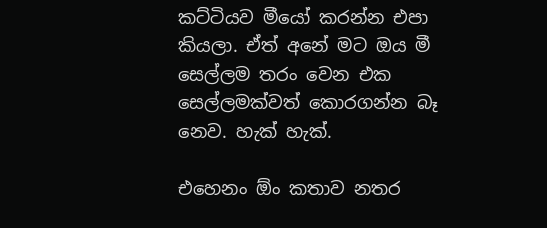කට්ටියව මීයෝ කරන්න එපා කියලා. ඒත් අනේ මට ඔය මී සෙල්ලම තරං වෙන එක සෙල්ලමක්වත් කොරගන්න බෑ නෙව. හැක් හැක්.

එහෙනං ඕං කතාව නතර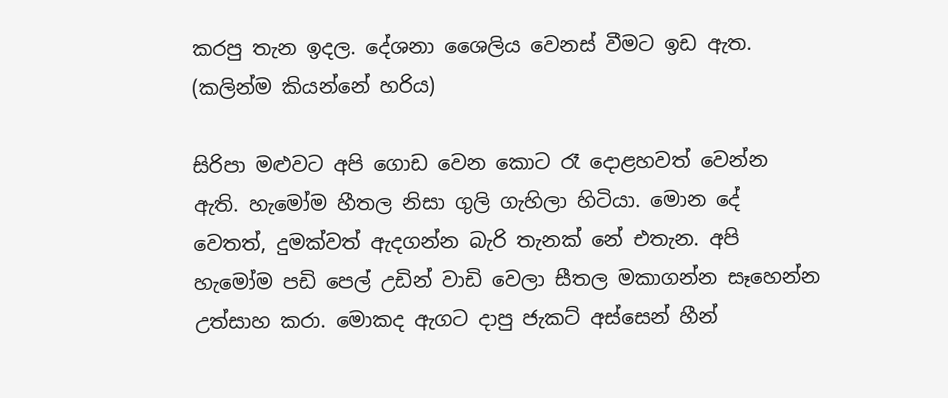කරපු තැන ඉදල. දේශනා ශෛලිය වෙනස් වීමට ඉඩ ඇත. (කලින්ම කියන්නේ හරිය)

සිරිපා මළුවට අපි ගොඩ වෙන කොට රෑ දොළහවත් වෙන්න ඇති. හැමෝම හීතල නිසා ගුලි ගැහිලා හිටියා. මොන දේ වෙතත්, දුමක්වත් ඇදගන්න බැරි තැනක් නේ එතැන. අපි හැමෝම පඩි පෙල් උඩින් වාඩි වෙලා සීතල මකාගන්න සෑහෙන්න උත්සාහ කරා. මොකද ඇගට දාපු ජැකට් අස්සෙන් හීන්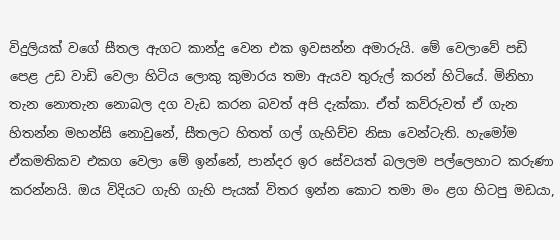විදුලියක් වගේ සීතල ඇගට කාන්දු වෙන එක ඉවසන්න අමාරුයි. මේ වෙලාවේ පඩි පෙළ උඩ වාඩි වෙලා හිටිය ලොකු කුමාරය තමා ඇයව තුරුල් කරන් හිටියේ. මිනිහා තැන නොතැන නොබල දග වැඩ කරන බවත් අපි දැක්කා. ඒත් කව්රුවත් ඒ ගැන හිතන්න මහන්සි නොවුනේ, සීතලට හිතත් ගල් ගැහිච්ච නිසා වෙන්ටැති. හැමෝම ඒකමතිකව එකග වෙලා මේ ඉන්නේ, පාන්දර ඉර සේවයත් බලලම පල්ලෙහාට කරුණා කරන්නයි. ඔය විදියට ගැහි ගැහි පැයක් විතර ඉන්න කොට තමා මං ළග හිටපු මඩයා,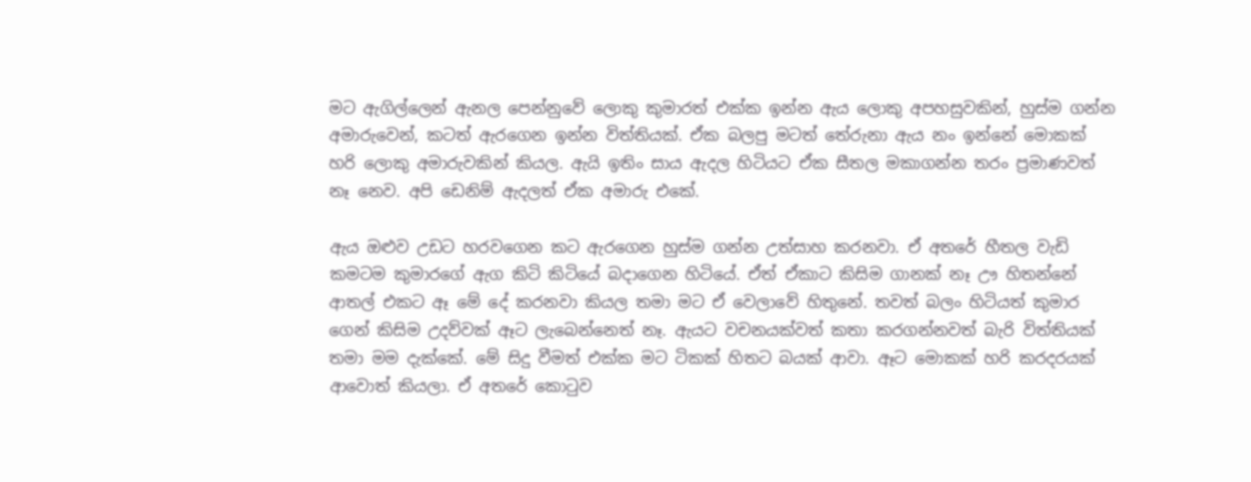මට ඇගිල්ලෙන් ඇනල පෙන්නුවේ ලොකු කුමාරත් එක්ක ඉන්න ඇය ලොකු අපහසුවකින්, හුස්ම ගන්න අමාරුවෙන්, කටත් ඇරගෙන ඉන්න විත්තියක්. ඒක බලපු මටත් තේරුනා ඇය නං ඉන්නේ මොකක් හරි ලොකු අමාරුවකින් කියල. ඇයි ඉතිං සාය ඇදල හිටියට ඒක සීතල මකාගන්න තරං ප්‍රමාණවත් නෑ නෙව. අපි ඩෙනිම් ඇදලත් ඒක අමාරු එකේ.

ඇය ඔළුව උඩට හරවගෙන කට ඇරගෙන හුස්ම ගන්න උත්සාහ කරනවා. ඒ අතරේ හීතල වැඩි කමටම කුමාරගේ ඇග කිටි කිටියේ බදාගෙන හිටියේ. ඒත් ඒකාට කිසිම ගානක් නෑ ඌ හිතන්නේ ආතල් එකට ඈ මේ දේ කරනවා කියල තමා මට ඒ වෙලාවේ හිතුනේ. තවත් බලං හිටියත් කුමාර ගෙන් කිසිම උදව්වක් ඈට ලැබෙන්නෙත් නෑ. ඇයට වචනයක්වත් කතා කරගන්නවත් බැරි විත්තියක් තමා මම දැක්කේ. මේ සිදු වීමත් එක්ක මට ටිකක් හිතට බයක් ආවා. ඈට මොකක් හරි කරදරයක් ආවොත් කියලා. ඒ අතරේ කොටුව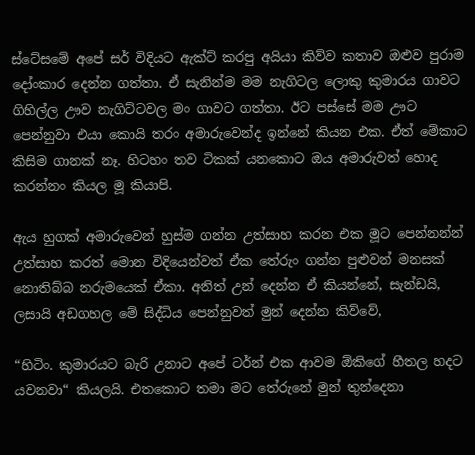ස්ටේසමේ අපේ සර් විදියට ඇක්ට් කරපු අයියා කිව්ව කතාව ඔළුව පුරාම දෝංකාර දෙන්න ගත්තා. ඒ සැනින්ම මම නැගිටල ලොකු කුමාරය ගාවට ගිහිල්ල ඌව නැගිට්ටවල මං ගාවට ගත්තා. ඊට පස්සේ මම ඌට පෙන්නුවා එයා කොයි තරං අමාරුවෙන්ද ඉන්නේ කියන එක. ඒත් මේකාට කිසිම ගානක් නෑ. හිටහං තව ටිකක් යනකොට ඔය අමාරුවත් හොද කරන්නං කියල මූ කියාපි.

ඇය හුගක් අමාරුවෙන් හුස්ම ගන්න උත්සාහ කරන එක මූට පෙන්නන්න් උත්සාහ කරත් මොන විදියෙන්වත් ඒක තේරුං ගන්න පුළුවන් මනසක් නොතිබ්බ නරුමයෙක් ඒකා. අනිත් උන් දෙන්න ඒ කියන්නේ, සැන්ඩයි, ලසායි අඩගහල මේ සිද්ධිය පෙන්නුවත් මුන් දෙන්න කිව්වේ,

“හිටිං. කුමාරයට බැරි උනාට අපේ ටර්න් එක ආවම ඕකිගේ හීතල හදට යවනවා“ කියලයි. එතකොට තමා මට තේරුනේ මුන් තුන්දෙනා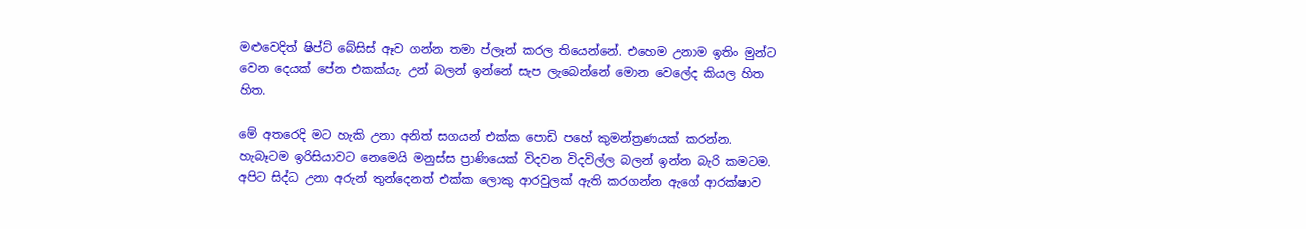මළුවෙදිත් ෂිප්ට් බේසිස් ඈව ගන්න තමා ප්ලෑන් කරල තියෙන්නේ. එහෙම උනාම ඉතිං මුන්ට වෙන දෙයක් පේන එකක්යැ. උන් බලන් ඉන්නේ සැප ලැබෙන්නේ මොන වෙලේද කියල හිත හිත.

මේ අතරෙදි මට හැකි උනා අනිත් සගයන් එක්ක පොඩි පහේ කුමන්ත්‍රණයක් කරන්න. හැබෑටම ඉරිසියාවට නෙමෙයි මනුස්ස ප්‍රාණියෙක් විදවන විදවිල්ල බලන් ඉන්න බැරි කමටම. අපිට සිද්ධ උනා අරුන් තුන්දෙනත් එක්ක ලොකු ආරවුලක් ඇති කරගන්න ඇගේ ආරක්ෂාව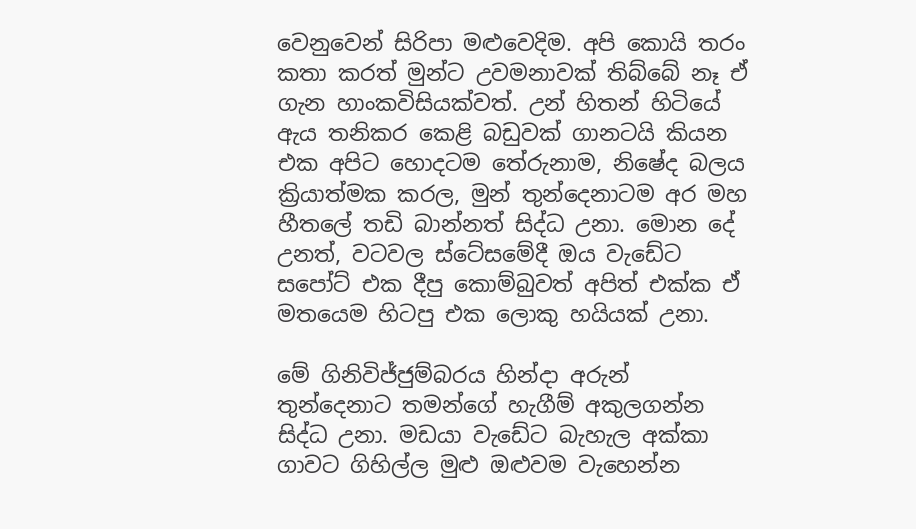වෙනුවෙන් සිරිපා මළුවෙදිම. අපි කොයි තරං කතා කරත් මුන්ට උවමනාවක් තිබ්බේ නෑ ඒ ගැන හාංකවිසියක්වත්. උන් හිතන් හිටියේ ඇය තනිකර කෙළි බඩුවක් ගානටයි කියන එක අපිට හොදටම තේරුනාම, නිෂේද බලය ක්‍රියාත්මක කරල, මුන් තුන්දෙනාටම අර මහ හීතලේ තඩි බාන්නත් සිද්ධ උනා. මොන දේ උනත්, වටවල ස්ටේසමේදී ඔය වැඩේට සපෝට් එක දීපු කොම්බුවත් අපිත් එක්ක ඒ මතයෙම හිටපු එක ලොකු හයියක් උනා.

මේ ගිනිවිජ්ජුම්බරය හින්දා අරුන් තුන්දෙනාට තමන්ගේ හැගීම් අකුලගන්න සිද්ධ උනා. මඩයා වැඩේට බැහැල අක්කා ගාවට ගිහිල්ල මුළු ඔළුවම වැහෙන්න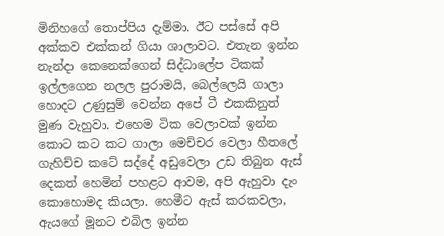මිනිහගේ තොප්පිය දැම්මා. ඊට පස්සේ අපි අක්කව එක්කන් ගියා ශාලාවට. එතැන ඉන්න නැන්දා කෙනෙක්ගෙන් සිද්ධාලේප ටිකක් ඉල්ලගෙන නලල පුරාමයි, බෙල්ලෙයි ගාලා හොදට උණුසුම් වෙන්න අපේ ටී එකකිනුත් මුණ වැහුවා. එහෙම ටික වෙලාවක් ඉන්න කොට කට කට ගාලා මෙච්චර වෙලා හීතලේ ගැහිච්ච කටේ සද්දේ අඩුවෙලා උඩ තිබුන ඇස් දෙකත් හෙමින් පහළට ආවම, අපි ඇහුවා දැං කොහොමද කියලා. හෙමීට ඇස් කරකවලා, ඇයගේ මූනට එබිල ඉන්න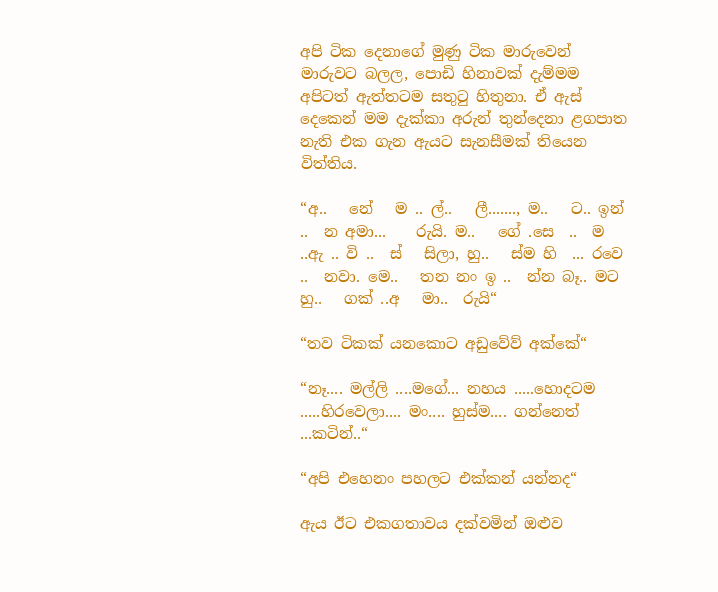අපි ටික දෙනාගේ මුණු ටික මාරුවෙන් මාරුවට බලල, පොඩි හිනාවක් දැම්මම අපිටත් ඇත්තටම සතුටු හිතුනා. ඒ ඇස් දෙකෙන් මම දැක්කා අරුන් තුන්දෙනා ළගපාත නැති එක ගැන ඇයට සැනසීමක් තියෙන විත්තිය.

“අ..   නේ   ම .. ල්..   ලී......., ම..   ට.. ඉන් ..  න අමා...    රුයි. ම..   ගේ .සෙ  ..  ම ..ඇ .. වි ..  ස්   සිලා, හු..   ස්ම හි  ... රවෙ ..  නවා. මෙ..   තන නං ඉ ..  න්න බෑ.. මට හු..   ගක් ..අ   මා..  රුයි“

“තව ටිකක් යනකොට අඩුවේව් අක්කේ“

“නෑ.... මල්ලි ....මගේ... නහය .....හොදටම .....හිරවෙලා.... මං.... හුස්ම.... ගන්නෙත් ...කටින්..“

“අපි එහෙනං පහලට එක්කන් යන්නද“

ඇය ඊට එකගතාවය දක්වමින් ඔළුව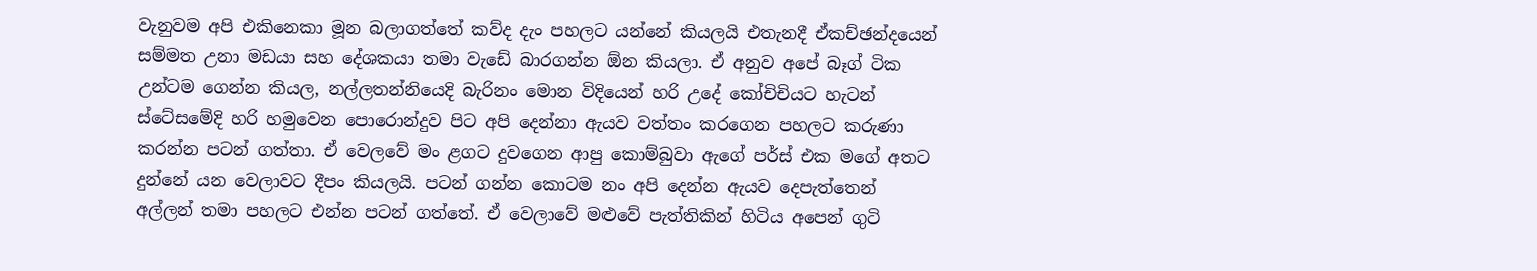වැනුවම අපි එකිනෙකා මූන බලාගත්තේ කව්ද දැං පහලට යන්නේ කියලයි එතැනදී ඒකච්ඡන්දයෙන් සම්මත උනා මඩයා සහ දේශකයා තමා වැඩේ බාරගන්න ඕන කියලා. ඒ අනුව අපේ බෑග් ටික උන්ටම ගෙන්න කියල, නල්ලතන්නියෙදි බැරිනං මොන විදියෙන් හරි උදේ කෝචිචියට හැටන් ස්ටේසමේදි හරි හමුවෙන පොරොන්දුව පිට අපි දෙන්නා ඇයව වත්තං කරගෙන පහලට කරුණා කරන්න පටන් ගත්තා. ඒ වෙලවේ මං ළගට දුවගෙන ආපු කොම්බුවා ඇගේ පර්ස් එක මගේ අතට දුන්නේ යන වෙලාවට දීපං කියලයි. පටන් ගන්න කොටම නං අපි දෙන්න ඇයව දෙපැත්තෙන් අල්ලන් තමා පහලට එන්න පටන් ගත්තේ. ඒ වෙලාවේ මළුවේ පැත්තිකින් හිටිය අපෙන් ගුටි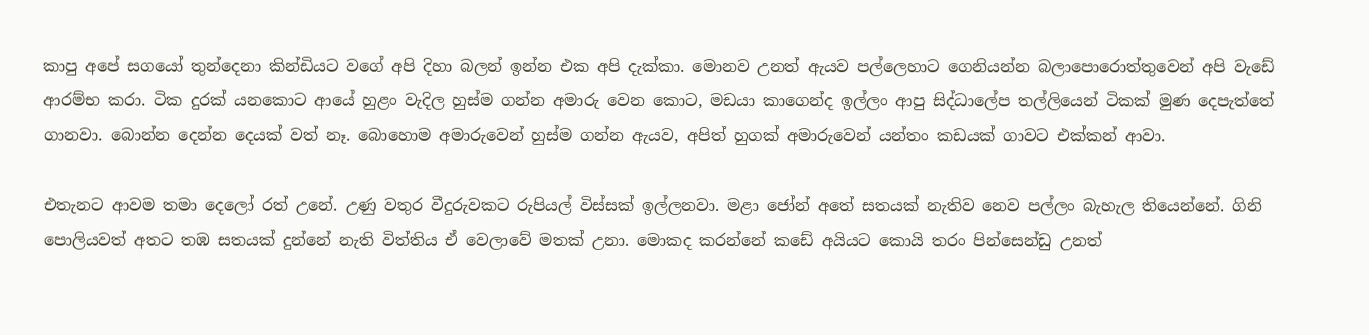කාපු අපේ සගයෝ තුන්දෙනා කින්ඩියට වගේ අපි දිහා බලන් ඉන්න එක අපි දැක්කා. මොනව උනත් ඇයව පල්ලෙහාට ගෙනියන්න බලාපොරොත්තුවෙන් අපි වැඩේ ආරම්භ කරා. ටික දුරක් යනකොට ආයේ හුළං වැදිල හුස්ම ගන්න අමාරු වෙන කොට, මඩයා කාගෙන්ද ඉල්ලං ආපු සිද්ධාලේප තල්ලියෙන් ටිකක් මුණ දෙපැත්තේ ගානවා. බොන්න දෙන්න දෙයක් වත් නෑ. බොහොම අමාරුවෙන් හුස්ම ගන්න ඇයව, අපිත් හුගක් අමාරුවෙන් යන්තං කඩයක් ගාවට එක්කන් ආවා.

එතැනට ආවම තමා දෙලෝ රත් උනේ. උණු වතුර වීදුරුවකට රුපියල් විස්සක් ඉල්ලනවා. මළා ජෝන් අතේ සතයක් නැතිව නෙව පල්ලං බැහැල තියෙන්නේ. ගිනි පොලියවත් අතට තඹ සතයක් දුන්නේ නැති විත්තිය ඒ වෙලාවේ මතක් උනා. මොකද කරන්නේ කඩේ අයියට කොයි තරං පින්සෙන්ඩු උනත්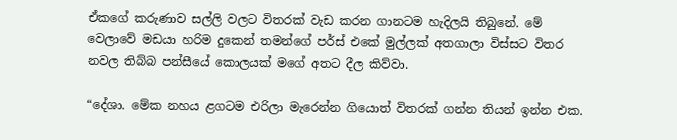ඒකගේ කරුණාව සල්ලි වලට විතරක් වැඩ කරන ගානටම හැදිලයි තිබුනේ. මේ වෙලාවේ මඩයා හරිම දුකෙන් තමන්ගේ පර්ස් එකේ මුල්ලක් අතගාලා විස්සට විතර නවල තිබ්බ පන්සීයේ කොලයක් මගේ අතට දීල කිව්වා.

“දේශා. මේක නහය ළගටම එරිලා මැරෙන්න ගියොත් විතරක් ගන්න තියන් ඉන්න එක.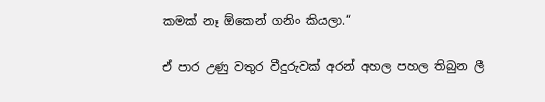කමක් නෑ ඕකෙන් ගනිං කියලා.“

ඒ පාර උණු වතුර වීදුරුවක් අරන් අහල පහල තිබුන ලී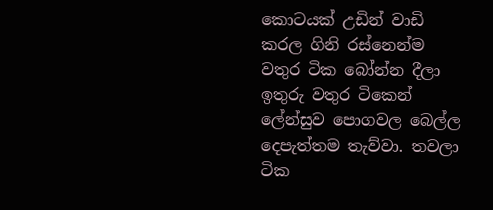කොටයක් උඩින් වාඩි කරල ගිනි රස්නෙන්ම වතුර ටික බෝන්න දීලා ඉතුරු වතුර ටිකෙන් ලේන්සුව පොගවල බෙල්ල දෙපැත්තම තැව්වා. තවලා ටික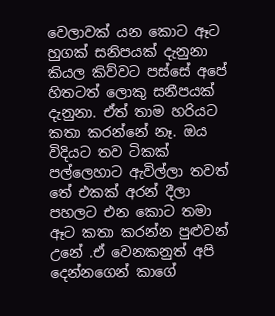වෙලාවක් යන කොට ඈට හුගක් සනිපයක් දැනුනා කියල කිව්වට පස්සේ අපේ හිතටත් ලොකු සනීපයක් දැනුනා. ඒත් තාම හරියට කතා කරන්නේ නෑ. ඔය විදියට තව ටිකක් පල්ලෙහාට ඇවිල්ලා තවත් තේ එකක් අරන් දීලා පහලට එන කොට තමා ඈට කතා කරන්න පුළුවන් උනේ .ඒ වෙනකනුත් අපි දෙන්නගෙන් කාගේ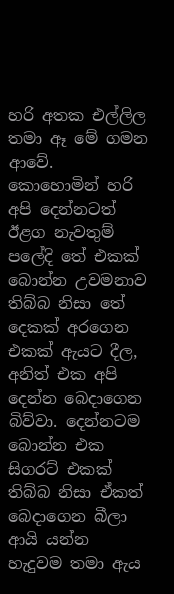හරි අතක එල්ලිල තමා ඈ මේ ගමන ආවේ. කොහොමින් හරි අපි දෙන්නටත් ඊළග නැවතුම් පලේදි තේ එකක් බොන්න උවමනාව තිබ්බ නිසා තේ දෙකක් අරගෙන එකක් ඇයට දීල, අනිත් එක අපි දෙන්න බෙදාගෙන බිව්වා. දෙන්නටම බොන්න එක සිගරට් එකක් තිබ්බ නිසා ඒකත් බෙදාගෙන බීලා ආයි යන්න හැදුවම තමා ඇය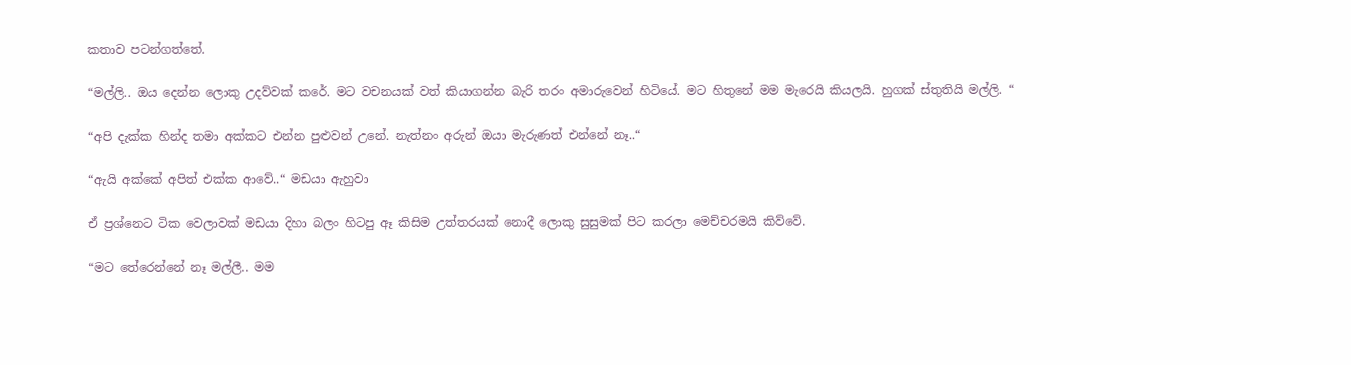කතාව පටන්ගත්තේ.

“මල්ලි.. ඔය දෙන්න ලොකු උදව්වක් කරේ. මට වචනයක් වත් කියාගන්න බැරි තරං අමාරුවෙන් හිටියේ. මට හිතුනේ මම මැරෙයි කියලයි. හුගක් ස්තුතියි මල්ලි. “

“අපි දැක්ක හින්ද තමා අක්කට එන්න පුළුවන් උනේ. නැත්නං අරුන් ඔයා මැරුණත් එන්නේ නෑ..“

“ඇයි අක්කේ අපිත් එක්ක ආවේ..“ මඩයා ඇහුවා

ඒ ප්‍රශ්නෙට ටික වෙලාවක් මඩයා දිහා බලං හිටපු ඈ කිසිම උත්තරයක් නොදී ලොකු සුසුමක් පිට කරලා මෙච්චරමයි කිව්වේ.

“මට තේරෙන්නේ නෑ මල්ලී.. මම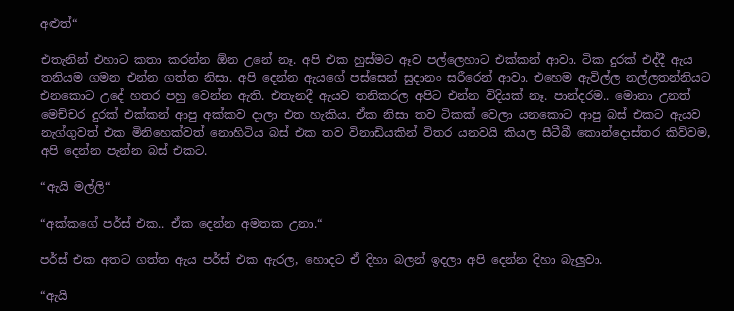අළුත්“

එතැනින් එහාට කතා කරන්න ඕන උනේ නෑ. අපි එක හුස්මට ඈව පල්ලෙහාට එක්කන් ආවා. ටික දුරක් එද්දී ඇය තනියම ගමන එන්න ගත්ත නිසා. අපි දෙන්න ඇයගේ පස්සෙන් සුදානං සරීරෙන් ආවා. එහෙම ඇවිල්ල නල්ලතන්නියට එනකොට උදේ හතර පහු වෙන්න ඇති. එතැනදී ඇයව තනිකරල අපිට එන්න විදියක් නෑ. පාන්දරම.. මොනා උනත් මෙච්චර දුරක් එක්කන් ආපු අක්කව දාලා එත හැකිය. ඒක නිසා තව ටිකක් වෙලා යනකොට ආපු බස් එකට ඇයව නැග්ගුවත් එක මිනිහෙක්වත් නොහිටිය බස් එක තව විනාඩියකින් විතර යනවයි කියල සීටීබී කොන්දොස්තර කිව්වම, අපි දෙන්න පැන්න බස් එකට.

“ඇයි මල්ලි“

“අක්කගේ පර්ස් එක.. ඒක දෙන්න අමතක උනා.“

පර්ස් එක අතට ගත්ත ඇය පර්ස් එක ඇරල, හොදට ඒ දිහා බලන් ඉදලා අපි දෙන්න දිහා බැලුවා.

“ඇයි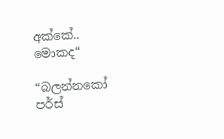අක්කේ.. මොකද“

“බලන්නකෝ පර්ස්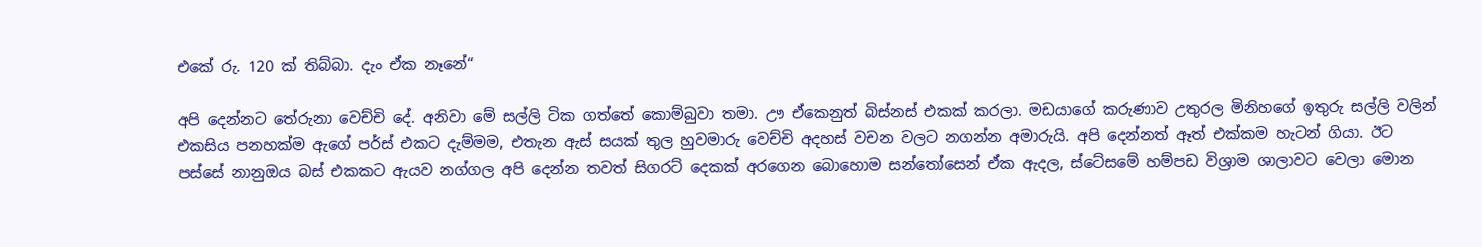එකේ රු. 120 ක් තිබ්බා. දැං ඒක නෑනේ“

අපි දෙන්නට තේරුනා වෙච්චි දේ. අනිවා මේ සල්ලි ටික ගත්තේ කොම්බුවා තමා. ඌ ඒකෙනුත් බිස්නස් එකක් කරලා. මඩයාගේ කරුණාව උතුරල මිනිහගේ ඉතුරු සල්ලි වලින් එකසිය පනහක්ම ඇගේ පර්ස් එකට දැම්මම, එතැන ඇස් සයක් තුල හුවමාරු වෙච්චි අදහස් වචන වලට නගන්න අමාරුයි. අපි දෙන්නත් ඈත් එක්කම හැටන් ගියා. ඊට පස්සේ නානුඔය බස් එකකට ඇයව නග්ගල අපි දෙන්න තවත් සිගරට් දෙකක් අරගෙන බොහොම සන්තෝසෙන් ඒක ඇදල, ස්ටේසමේ හම්පඩ විශ්‍රාම ශාලාවට වෙලා මොන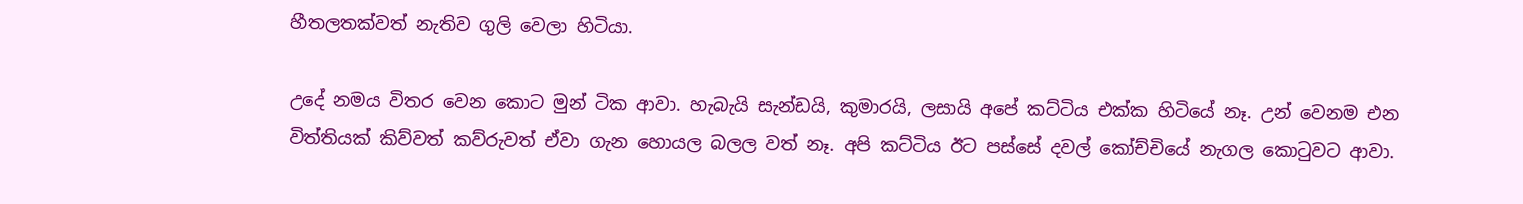හීතලතක්වත් නැතිව ගුලි වෙලා හිටියා.

උදේ නමය විතර වෙන කොට මුන් ටික ආවා. හැබැයි සැන්ඩයි, කුමාරයි, ලසායි අපේ කට්ටිය එක්ක හිටියේ නෑ. උන් වෙනම එන විත්තියක් කිව්වත් කව්රුවත් ඒවා ගැන හොයල බලල වත් නෑ. අපි කට්ටිය ඊට පස්සේ දවල් කෝච්චියේ නැගල කොටුවට ආවා.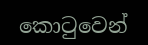කොටුවෙන්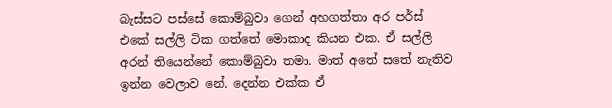බැස්සට පස්සේ කොම්බුවා ගෙන් අහගත්තා අර පර්ස් එකේ සල්ලි ටික ගත්තේ මොකාද කියන එක. ඒ සල්ලි අරන් තියෙන්නේ කොම්බුවා තමා. මාත් අතේ සතේ නැතිව ඉන්න වෙලාව නේ. දෙන්න එක්ක ඒ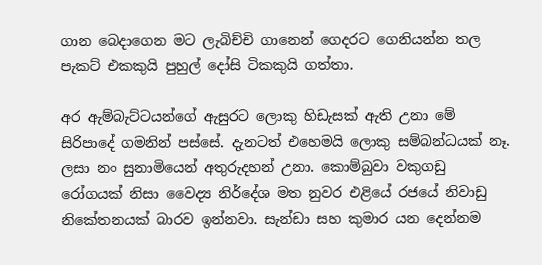ගාන බෙදාගෙන මට ලැබිච්චි ගානෙන් ගෙදරට ගෙනියන්න තල පැකට් එකකුයි පුහුල් දෝසි ටිකකුයි ගත්තා.

අර ඇම්බැට්ටයන්ගේ ඇසුරට ලොකු හිඩැසක් ඇති උනා මේ සිරිපාදේ ගමනින් පස්සේ. දැනටත් එහෙමයි ලොකු සම්බන්ධයක් නෑ. ලසා නං සුනාමියෙන් අතුරුදහන් උනා. කොම්බුවා වකුගඩු රෝගයක් නිසා වෛද්‍ය නිර්දේශ මත නුවර එළියේ රජයේ නිවාඩු නිකේතනයක් බාරව ඉන්නවා. සැන්ඩා සහ කුමාර යන දෙන්නම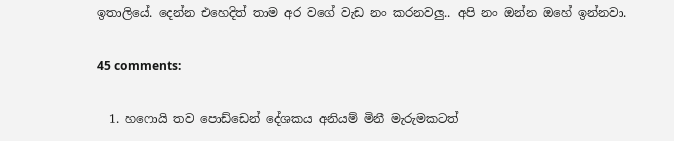ඉතාලියේ. දෙන්න එහෙදිත් තාම අර වගේ වැඩ නං කරනවලු.. අපි නං ඔන්න ඔහේ ඉන්නවා.

45 comments:

  1. හෆොයි තව පොඩ්ඩෙන් දේශකය අනියම් මිනී මැරුමකටත්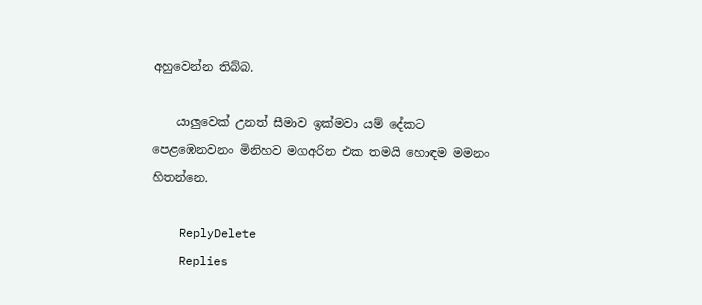අහුවෙන්න තිබ්බ.

    යා‍ලුවෙක් උනත් සීමාව ඉක්මවා යම් දේකට පෙළඹෙනවනං මිනිහව මගඅරින එක තමයි හොඳම මමනං හිතන්නෙ.

    ReplyDelete
    Replies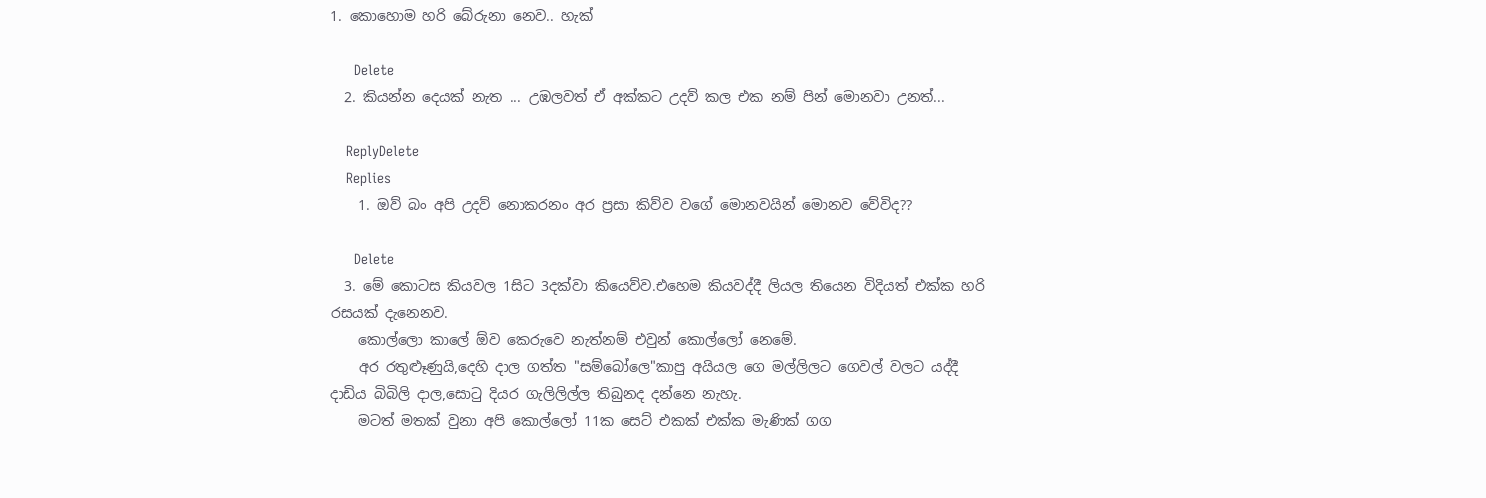1. කොහොම හරි බේරුනා නෙව.. හැක්

      Delete
  2. කියන්න දෙයක් නැත ... උඹලවත් ඒ අක්කට උදව් කල එක නම් පින් මොනවා උනත්...

    ReplyDelete
    Replies
    1. ඔව් බං අපි උදව් නොකරනං අර ප්‍රසා කිව්ව වගේ මොනවයින් මොනව වේවිද??

      Delete
  3. මේ කොටස කියවල 1සිට 3දක්වා කියෙව්ව.එහෙම කියවද්දී ලියල තියෙන විදියත් එක්ක හරි රසයක් දැනෙනව.
    කොල්ලො කාලේ ඕව කෙරුවෙ නැත්නම් එවුන් කොල්ලෝ නෙමේ.
    අර රතුළුෑණුයි,දෙහි දාල ගත්ත "සම්බෝලෙ"කාපු අයියල ගෙ මල්ලිලට ගෙවල් වලට යද්දී දාඩිය බිබිලි දාල,සොටු දියර ගැලිලිල්ල තිබුනද දන්නෙ නැහැ.
    මටත් මතක් වුනා අපි කොල්ලෝ 11ක සෙට් එකක් එක්ක මැණික් ගග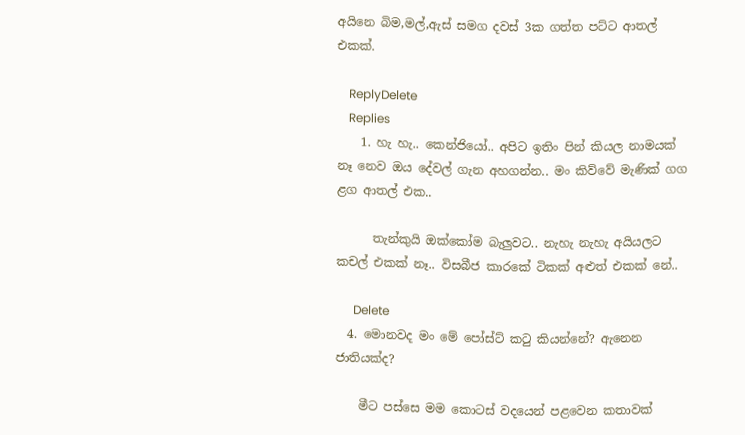අයිනෙ බිම,මල්,ඇස් සමග දවස් 3ක ගත්ත පට්ට ආතල් එකක්.

    ReplyDelete
    Replies
    1. හැ හැ.. කෙන්ජියෝ.. අපිට ඉතිං පින් කියල නාමයක් නෑ නෙව ඔය දේවල් ගැන අහගන්න.. මං කිව්වේ මැණික් ගග ළග ආතල් එක..

      තැන්කුයි ඔක්කෝම බැලුවට.. නැහැ නැහැ අයියලට කචල් එකක් නෑ.. විසබීජ කාරකේ ටිකක් අළුත් එකක් නේ..

      Delete
  4. මොනවද මං මේ පෝස්ට් ක‍ටු කියන්නේ? ඇනෙන ජාතියක්ද?

    මීට පස්සෙ මම කොටස් වදයෙන් පළවෙන කතාවක්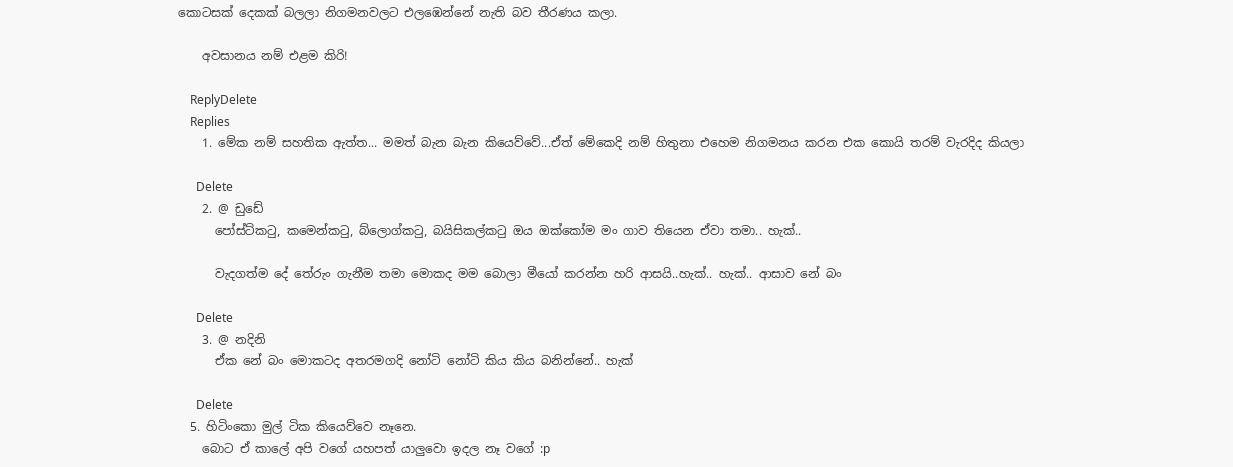කොටසක් දෙකක් බලලා නිගමනවලට එලඹෙන්නේ නැති බව තීරණය කලා.

    අවසානය නම් එළම කිරි!

    ReplyDelete
    Replies
    1. මේක නම් සහතික ඇත්ත... මමත් බැන බැන කියෙව්වේ...ඒත් මේකෙදි නම් හිතුනා එහෙම නිගමනය කරන එක කොයි තරම් වැරදිද කියලා

      Delete
    2. @ ඩුඩේ
      පෝස්ට්කටු, කමෙන්කටු, බ්ලොග්කටු, බයිසිකල්කටු ඔය ඔක්කෝම මං ගාව තියෙන ඒවා තමා.. හැක්..

      වැදගත්ම දේ තේරුං ගැනීම තමා මොකද මම බොලා මීයෝ කරන්න හරි ආසයි..හැක්.. හැක්.. ආසාව නේ බං

      Delete
    3. @ නදිනි
      ඒක නේ බං මොකටද අතරමගදි නෝටි නෝටි කිය කිය බනින්නේ.. හැක්

      Delete
  5. හිටිංකො මුල් ටික කියෙව්වෙ නෑනෙ.
    බොට ඒ කාලේ අපි වගේ යහපත් යාලුවො ඉදල නෑ වගේ :p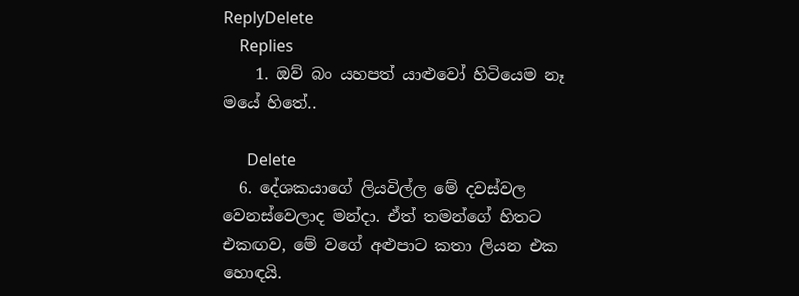ReplyDelete
    Replies
    1. ඔව් බං යහපත් යාළුවෝ හිටියෙම නෑ මයේ හිතේ..

      Delete
  6. දේශකයාගේ ලියවිල්ල මේ දවස්වල වෙනස්වෙලාද මන්දා. ඒත් තමන්ගේ හිතට එකඟව, මේ වගේ අළුපාට කතා ලියන එක හොඳයි.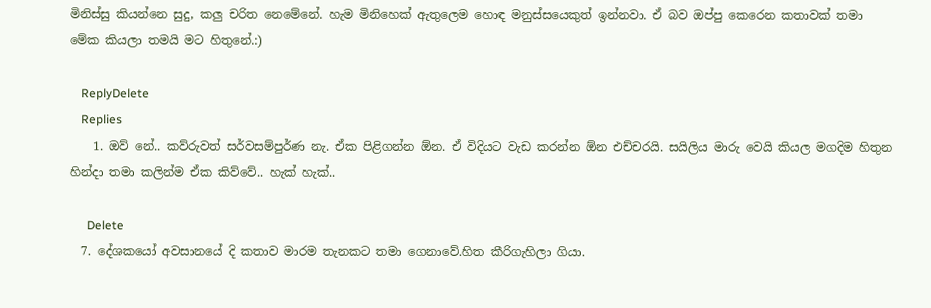මිනිස්සු කියන්නෙ සුදු, කලු චරිත නෙමේනේ. හැම මිනිහෙක් ඇතුලෙම හොඳ මනුස්සයෙකුත් ඉන්නවා. ඒ බව ඔප්පු කෙරෙන කතාවක් තමා මේක කියලා තමයි මට හිතුනේ.:)

    ReplyDelete
    Replies
    1. ඔව් නේ.. කව්රුවත් සර්වසම්පුර්ණ නැ. ඒක පිළිගන්න ඕන. ඒ විදියට වැඩ කරන්න ඕන එච්චරයි. සයිලිය මාරු වෙයි කියල මගදිම හිතුන හින්දා තමා කලින්ම ඒක කිව්වේ.. හැක් හැක්..

      Delete
  7. දේශකයෝ අවසානයේ දි කතාව මාරම තැනකට තමා ගෙනාවේ.හිත කීරිගැහිලා ගියා.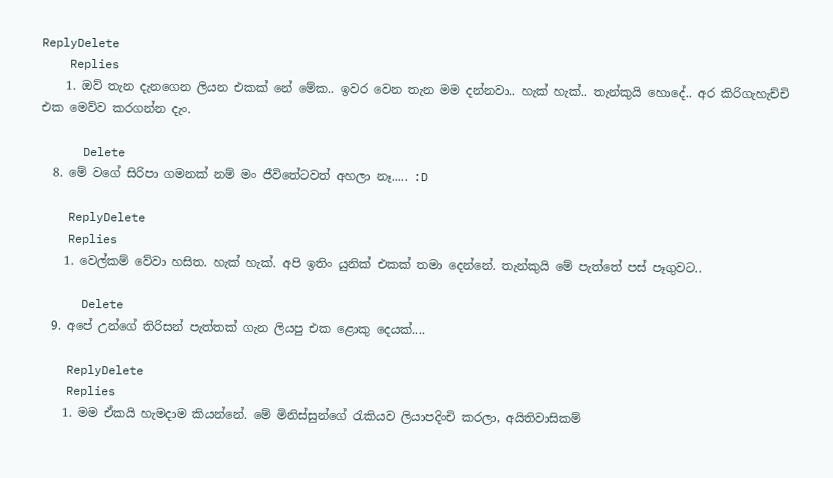ReplyDelete
    Replies
    1. ඔව් තැන දැනගෙන ලියන එකක් නේ මේක.. ඉවර වෙන තැන මම දන්නවා.. හැක් හැක්.. තැන්කුයි හොදේ.. අර කිරිගැහැච්චි එක මෙව්ව කරගන්න දැං.

      Delete
  8. මේ වගේ සිරිපා ගමනක් නම් මං ජීවිතේටවත් අහලා නෑ..... :D

    ReplyDelete
    Replies
    1. වෙල්කම් වේවා හසිත. හැක් හැක්. අපි ඉතිං යුනික් එකක් තමා දෙන්නේ. තැන්කුයි මේ පැත්තේ පස් පෑගුවට..

      Delete
  9. අපේ උන්ගේ තිරිසන් පැත්තක් ගැන ලියපු එක ළොකු දෙයක්....

    ReplyDelete
    Replies
    1. මම ඒකයි හැමදාම කියන්නේ. මේ මිනිස්සුන්ගේ රැකියව ලියාපදිංචි කරලා, අයිතිවාසිකම්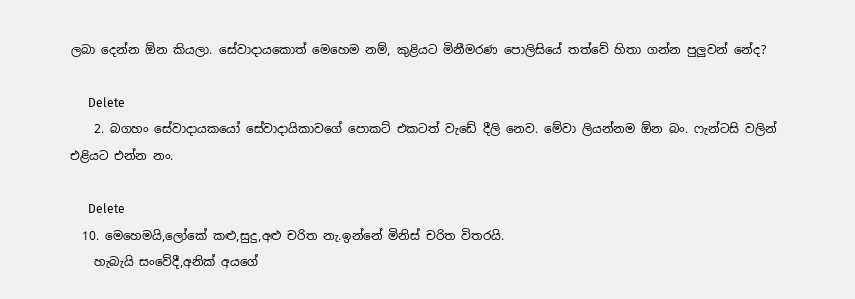ලබා දෙන්න ඕන කියලා. සේවාදායකොත් මෙහෙම නම්, කුළියට මිනීමරණ පොලිසියේ තත්වේ හිතා ගන්න පුලුවන් නේද?

      Delete
    2. බගහං සේවාදායකයෝ සේවාදායිකාවගේ පොකට් එකටත් වැඩේ දීලි නෙව. මේවා ලියන්නම ඕන බං. ෆැන්ටසි වලින් එළියට එන්න නං.

      Delete
  10. මෙහෙමයි,ලෝකේ කළු,සුදු,අළු චරිත නැ.ඉන්නේ මිනිස් චරිත විතරයි.
    හැබැයි සංවේදී,අනික් අයගේ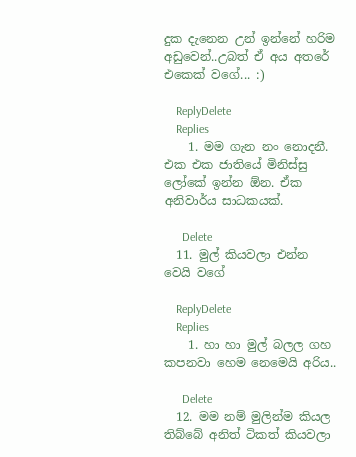දුක දැනෙන උන් ඉන්නේ හරිම අඩුවෙන්..උබත් ඒ අය අතරේ එකෙක් වගේ... :)

    ReplyDelete
    Replies
    1. මම ගැන නං නොදනී. එක එක ජාතියේ මිනිස්සු ලෝකේ ඉන්න ඕන. ඒක අනිවාර්ය සාධකයක්.

      Delete
  11. මුල් කියවලා එන්න වෙයි වගේ

    ReplyDelete
    Replies
    1. හා හා මුල් බලල ගහ කපනවා හෙම නෙමෙයි අරිය..

      Delete
  12. මම නම් මුලින්ම කියල තිබ්බේ අනිත් ටිකත් කියවලා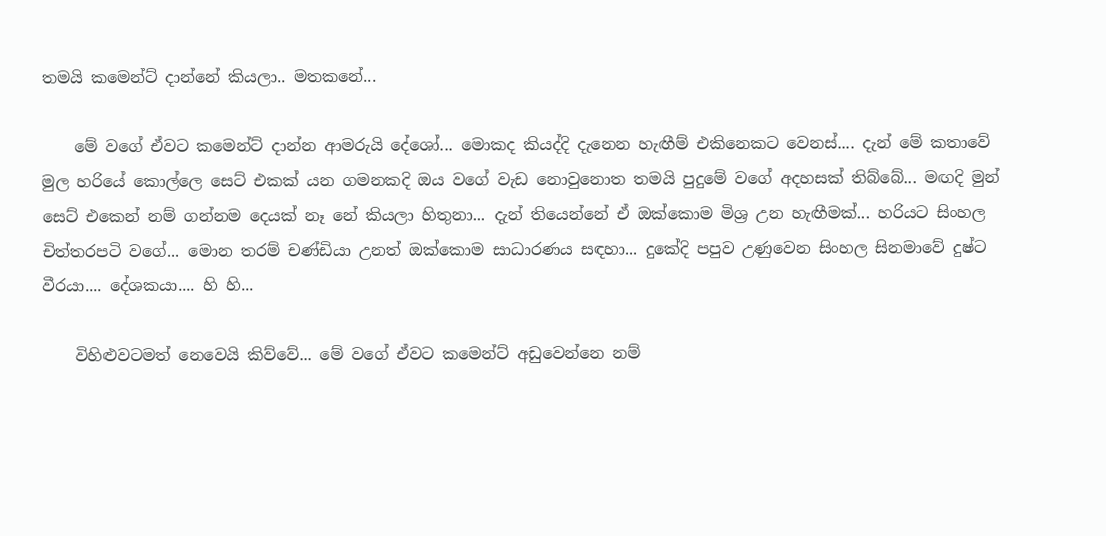තමයි කමෙන්ට් දාන්නේ කියලා.. මතකනේ...

    මේ වගේ ඒවට කමෙන්ට් දාන්න ආමරුයි දේශෝ... මොකද කියද්දි දැනෙන හැඟීම් එකිනෙකට වෙනස්.... දැන් මේ කතාවේ මුල හරියේ කොල්ලෙ සෙට් එකක් යන ගමනකදි ඔය වගේ වැඩ නොවුනොත තමයි පුදුමේ වගේ අදහසක් තිබ්බේ... මඟදි මුන් සෙට් එකෙන් නම් ගන්නම දෙයක් නෑ නේ කියලා හිතුනා... දැන් තියෙන්නේ ඒ ඔක්කොම මිශ්‍ර උන හැඟීමක්... හරියට සිංහල චිත්තරපටි වගේ... මොන තරම් චණ්ඩියා උනත් ඔක්කොම සාධාරණය සඳහා... දුකේදි පපුව උණුවෙන සිංහල සිනමාවේ දුෂ්ට වීරයා.... දේශකයා.... හි හි...

    විහිළුවටමත් නෙවෙයි කිව්වේ... මේ වගේ ඒවට කමෙන්ට් අඩුවෙන්නෙ නම්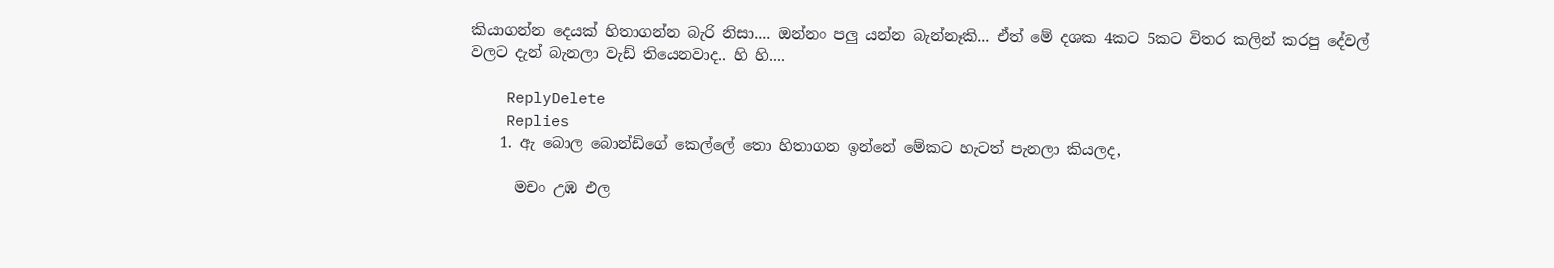කියාගන්න දෙයක් හිතාගන්න බැරි නිසා.... ඔන්නං පලු යන්න බැන්නෑකි... ඒත් මේ දශක 4කට 5කට විතර කලින් කරපු දේවල් වලට දැන් බැනලා වැඩ් තියෙනවාද.. හි හි....

    ReplyDelete
    Replies
    1. ඇ බොල බොන්ඩිගේ කෙල්ලේ තො හිතාගන ඉන්නේ මේකට හැටත් පැනලා කියලද,

      මචං උඹ එල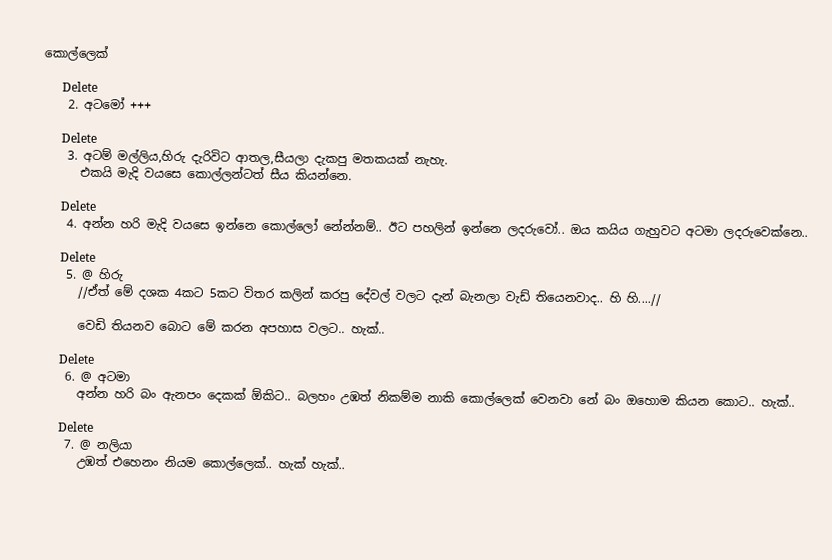කොල්ලෙක්

      Delete
    2. අටමෝ +++

      Delete
    3. අටම් මල්ලිය,හිරු දැරිවිට ආතල,සීයලා දැකපු මතකයක් නැහැ.
      එකයි මැදි වයසෙ කොල්ලන්ටත් සීය කියන්නෙ.

      Delete
    4. අන්න හරි මැදි වයසෙ ඉන්නෙ කොල්ලෝ නේන්නම්.. ඊට පහලින් ඉන්නෙ ලදරුවෝ.. ඔය කයිය ගැහුවට අටමා ලදරුවෙක්නෙ..

      Delete
    5. @ හිරු
      //ඒත් මේ දශක 4කට 5කට විතර කලින් කරපු දේවල් වලට දැන් බැනලා වැඩ් තියෙනවාද.. හි හි....//

      වෙඩි තියනව බොට මේ කරන අපහාස වලට.. හැක්..

      Delete
    6. @ අටමා
      අන්න හරි බං ඇනපං දෙකක් ඕකිට.. බලහං උඹත් නිකම්ම නාකි කොල්ලෙක් වෙනවා නේ බං ඔහොම කියන කොට.. හැක්..

      Delete
    7. @ නලියා
      උඹත් එහෙනං නියම කොල්ලෙක්.. හැක් හැක්..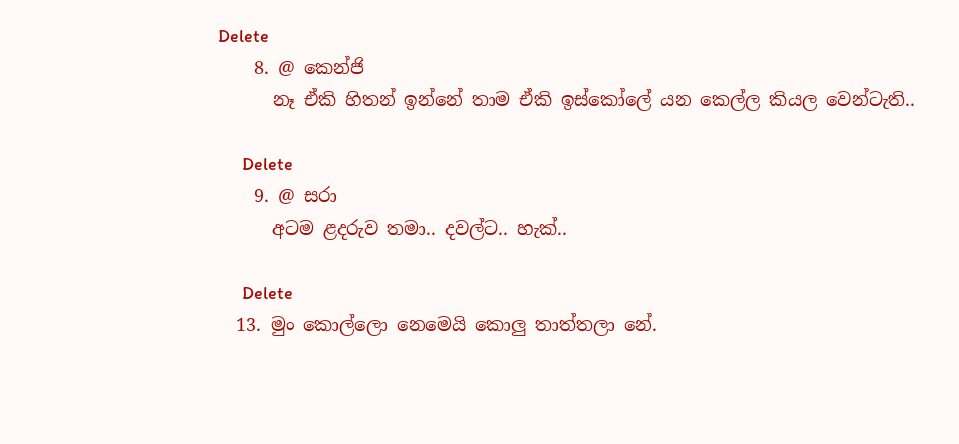Delete
    8. @ කෙන්ජි
      නෑ ඒකි හිතන් ඉන්නේ තාම ඒකි ඉස්කෝලේ යන කෙල්ල කියල වෙන්ටැති..

      Delete
    9. @ සරා
      අටම ළදරුව තමා.. දවල්ට.. හැක්..

      Delete
  13. මුං කොල්ලො නෙමෙයි කොලු තාත්තලා නේ.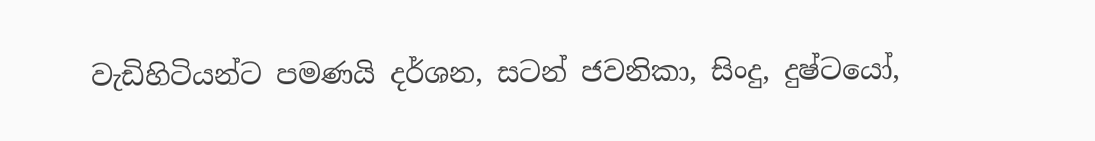වැඩිහිටියන්ට පමණයි දර්ශන, සටන් ජවනිකා, සිංදු, දුෂ්ටයෝ,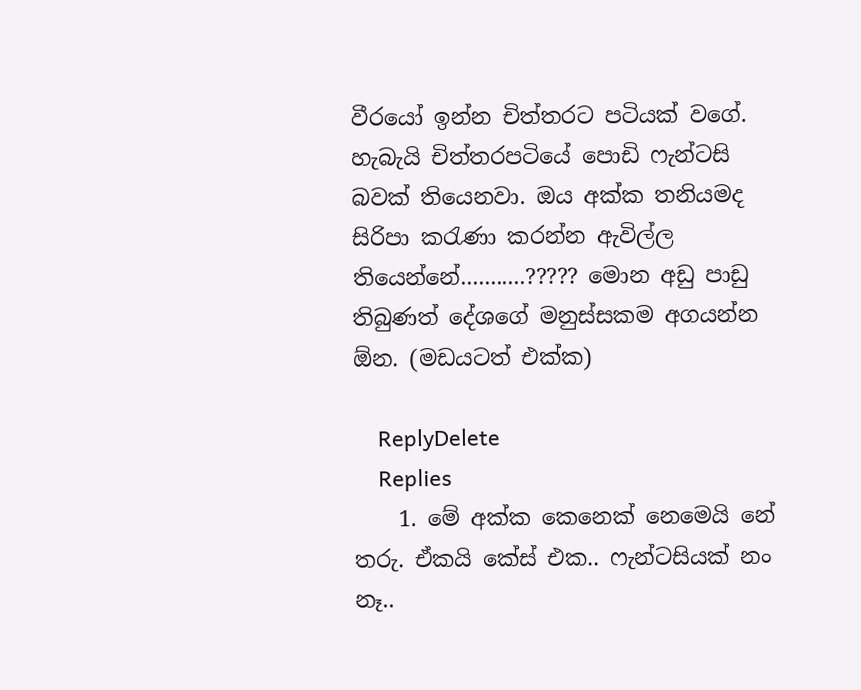වීරයෝ ඉන්න චිත්තරට පටියක් වගේ. හැබැයි චිත්තරපටියේ පොඩි ෆැන්ටසි බවක් තියෙනවා. ඔය අක්ක තනියමද සිරිපා කරැණා කරන්න ඇවිල්ල තියෙන්නේ...........????? මොන අඩු පාඩු තිබුණත් දේශගේ මනුස්සකම අගයන්න ඕන. (මඩයටත් එක්ක)

    ReplyDelete
    Replies
    1. මේ අක්ක කෙනෙක් නෙමෙයි නේ තරු. ඒකයි කේස් එක.. ෆැන්ටසියක් නං නෑ..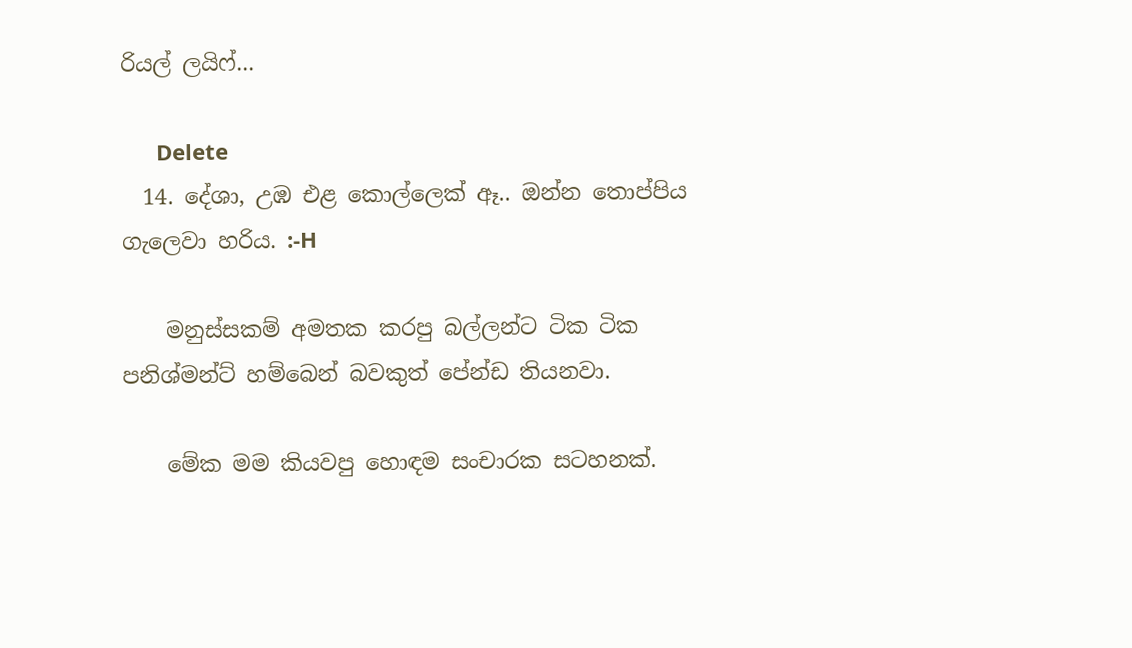රියල් ලයිෆ්...

      Delete
  14. දේශා, උඹ එළ කොල්ලෙක් ඈ.. ඔන්න තොප්පිය ගැලෙවා හරිය. :-H

    මනුස්සකම් අමතක කරපු බල්ලන්ට ටික ටික පනිශ්මන්ට් හම්බෙන් බවකුත් පේන්ඩ තියනවා.

    මේක මම කියවපු හොඳම සංචාරක සටහනක්.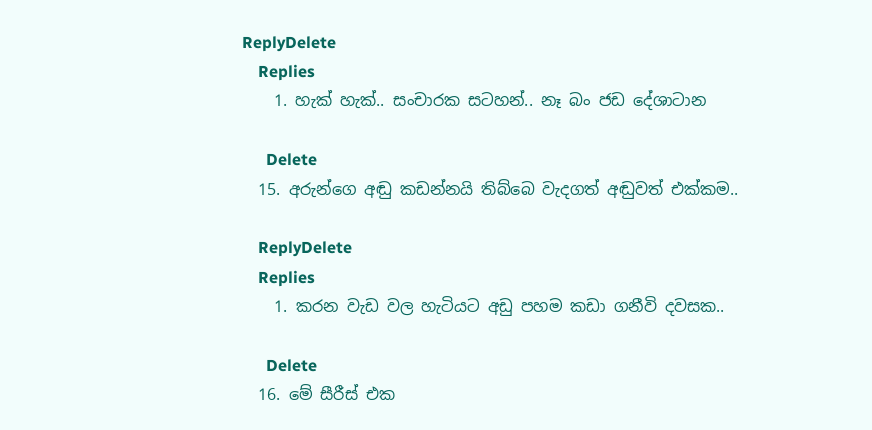ReplyDelete
    Replies
    1. හැක් හැක්.. සංචාරක සටහන්.. නෑ බං ජඩ දේශාටාන

      Delete
  15. අරුන්ගෙ අඬු කඩන්නයි තිබ්බෙ වැදගත් අඬුවත් එක්කම..

    ReplyDelete
    Replies
    1. කරන වැඩ වල හැටියට අඩු පහම කඩා ගනීවි දවසක..

      Delete
  16. මේ සීරීස් එක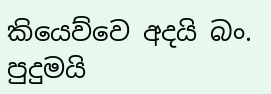කියෙව්වෙ අදයි බං. පුදුමයි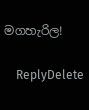මගහැරිල!

    ReplyDelete